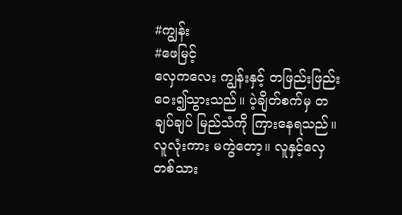#ကျွန်း
#ဖေမြင့်
လှေကလေး ကျွန်းနှင့် တဖြည်းဖြည်း ဝေး၍သွားသည်။ ပဲ့ချိတ်စက်မှ တချပ်ချပ် မြည်သံကို ကြားနေရသည်။လူလုံးကား မကွဲတော့။ လူနှင့်လှေတစ်သား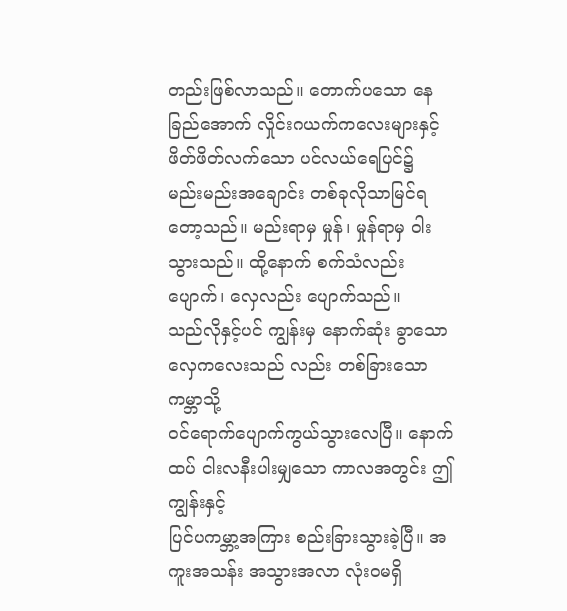တည်းဖြစ်လာသည်။ တောက်ပသော နေခြည်အောက် လှိုင်းဂယက်ကလေးများနှင့် ဖိတ်ဖိတ်လက်သော ပင်လယ်ရေပြင်၌ မည်းမည်းအချောင်း တစ်ခုလိုသာမြင်ရတော့သည်။ မည်းရာမှ မှုန်၊ မှုန်ရာမှ ဝါးသွားသည်။ ထို့နောက် စက်သံလည်းပျောက်၊ လှေလည်း ပျောက်သည်။
သည်လိုနှင့်ပင် ကျွန်းမှ နောက်ဆုံး ခွာသော လှေကလေးသည် လည်း တစ်ခြားသော ကမ္ဘာသို့
ဝင်ရောက်ပျောက်ကွယ်သွားလေပြီ။ နောက်ထပ် ငါးလနီးပါးမျှသော ကာလအတွင်း ဤကျွန်းနှင့်
ပြင်ပကမ္ဘာ့အကြား စည်းခြားသွားခဲ့ပြီ။ အကူးအသန်း အသွားအလာ လုံးဝမရှိ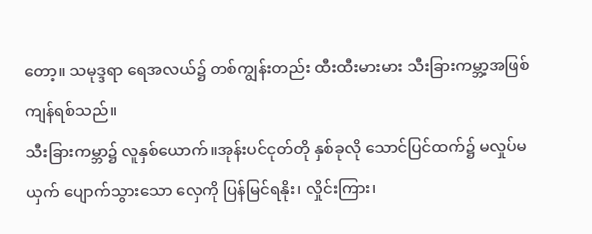တော့။ သမုဒ္ဒရာ ရေအလယ်၌ တစ်ကျွန်းတည်း ထီးထီးမားမား သီးခြားကမ္ဘာ့အဖြစ် ကျန်ရစ်သည်။
သီးခြားကမ္ဘာ၌ လူနှစ်ယောက်။အုန်းပင်ငုတ်တို နှစ်ခုလို သောင်ပြင်ထက်၌ မလှုပ်မယှက် ပျောက်သွားသော လှေကို ပြန်မြင်ရနိုး၊ လှိုင်းကြား၊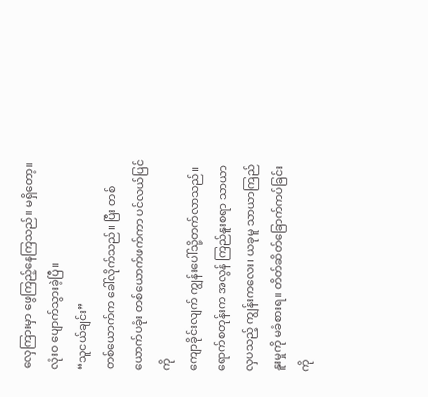လှေကြားမှာ ဖွေကြည့်နေကြသည်။ မရှိတော့။ လုံးဝ ပျောက်သွားခဲ့ပြီ။
“သူငယ်ချင်း”
တစ်ယောက်က ခေါ်လိုက်သည်။ ပြီး တစ်ယောက်ပခုံး တစ်ယောက်ဖက်ကာ ပင်လယ်ပြင်ကို
ကျောခိုင်းလျက် ကျွန်းပေါ်သို့တက်လာသည်။ ရောက်စတုန်းက အလွန် ကြည်နူးစရာ သာယာလှပသည့် ကျွန်းကလေး၊ ယခုမူ သာယာကြည်နူးမှုကို မခံစားရ။ တိတ်ဆိတ်ခြောက်ကပ်ခြင်းကို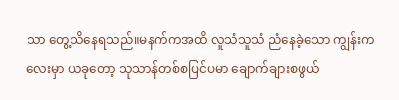သာ တွေ့သိနေရသည်။မနက်ကအထိ လူသံသူသံ ညံနေခဲ့သော ကျွန်းကလေးမှာ ယခုတော့ သုသာန်တစ်စပြင်ပမာ ချောက်ချားစဖွယ်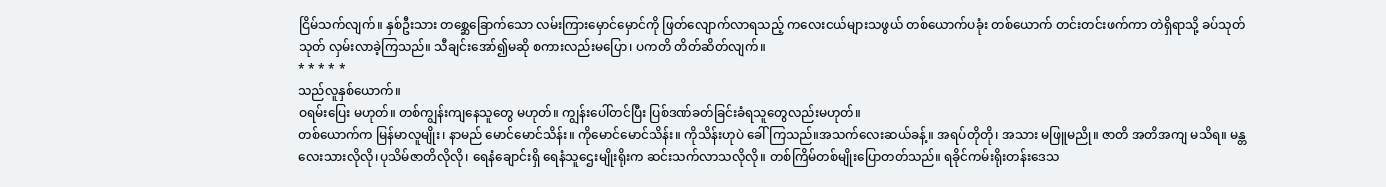ငြိမ်သက်လျက်။ နှစ်ဦးသား တစ္ဆေခြောက်သော လမ်းကြားမှောင်မှောင်ကို ဖြတ်လျောက်လာရသည့် ကလေးငယ်များသဖွယ် တစ်ယောက်ပခုံး တစ်ယောက် တင်းတင်းဖက်ကာ တဲရှိရာသို့ ခပ်သုတ်သုတ် လှမ်းလာခဲ့ကြသည်။ သီချင်းအော်၍မဆို စကားလည်းမပြော၊ ပကတိ တိတ်ဆိတ်လျက်။
* * * * *
သည်လူနှစ်ယောက်။
ဝရမ်းပြေး မဟုတ်။ တစ်ကျွန်းကျနေသူတွေ မဟုတ်။ ကျွန်းပေါ်တင်ပြီး ပြစ်ဒဏ်ခတ်ခြင်းခံရသူတွေလည်းမဟုတ်။
တစ်ယောက်က မြန်မာလူမျိုး၊ နာမည် မောင်မောင်သိန်း။ ကိုမောင်မောင်သိန်း။ ကိုသိန်းဟုပဲ ခေါ်ကြသည်။အသက်လေးဆယ်ခန့်။ အရပ်တိုတို၊ အသား မဖြူမညို။ ဇာတိ အတိအကျ မသိရ။ မန္တလေးသားလိုလို၊ပုသိမ်ဇာတိလိုလို၊ ရေနံချောင်းရှိ ရေနံသူဌေးမျိုးရိုးက ဆင်းသက်လာသလိုလို။ တစ်ကြိမ်တစ်မျိုးပြောတတ်သည်။ ရခိုင်ကမ်းရိုးတန်းဒေသ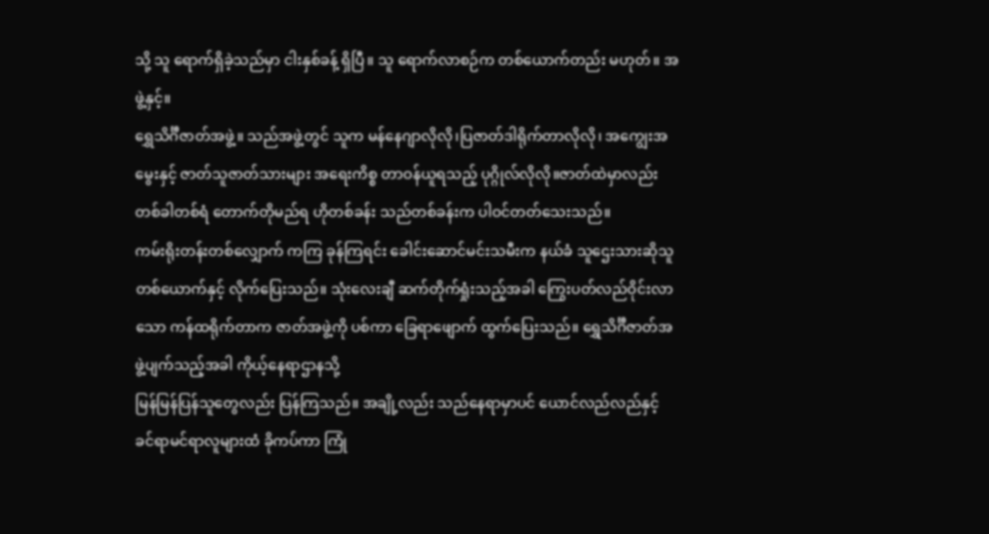သို့ သူ ရောက်ရှိခဲ့သည်မှာ ငါးနှစ်ခန့် ရှိပြီ။ သူ ရောက်လာစဉ်က တစ်ယောက်တည်း မဟုတ်။ အဖွဲ့နှင့်။
ရွှေသိင်္ဂီဇာတ်အဖွဲ့။ သည်အဖွဲ့တွင် သူက မန်နေဂျာလိုလို၊ပြဇာတ်ဒါရိုက်တာလိုလို၊ အကျွေးအမွေးနှင့် ဇာတ်သူဇာတ်သားများ အရေးကိစ္စ တာဝန်ယူရသည့် ပုဂ္ဂိုလ်လိုလို။ဇာတ်ထဲမှာလည်း တစ်ခါတစ်ရံ တောက်တိုမည်ရ ဟိုတစ်ခန်း သည်တစ်ခန်းက ပါဝင်တတ်သေးသည်။
ကမ်းရိုးတန်းတစ်လျှောက် ကကြ ခုန်ကြရင်း ခေါင်းဆောင်မင်းသမီးက နယ်ခံ သူဌေးသားဆိုသူတစ်ယောက်နှင့် လိုက်ပြေးသည်။ သုံးလေးချီ ဆက်တိုက်ရှုံးသည့်အခါ ကြွေးပတ်လည်ဝိုင်းလာသော ကန်ထရိုက်တာက ဇာတ်အဖွဲ့ကို ပစ်ကာ ခြေရာဖျောက် ထွက်ပြေးသည်။ ရွှေသိင်္ဂီဇာတ်အဖွဲ့ပျက်သည့်အခါ ကိုယ့်နေရာဌာနသို့
မြန်မြန်ပြန်သူတွေလည်း ပြန်ကြသည်။ အချို့လည်း သည်နေရာမှာပင် ယောင်လည်လည်နှင့်
ခင်ရာမင်ရာလူများထံ ခိုကပ်ကာ ကြုံ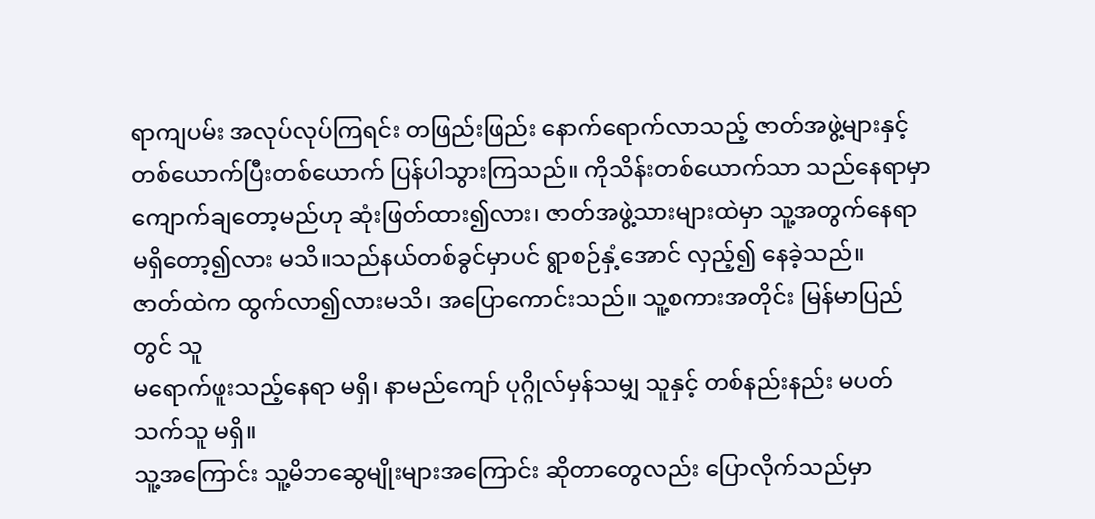ရာကျပမ်း အလုပ်လုပ်ကြရင်း တဖြည်းဖြည်း နောက်ရောက်လာသည့် ဇာတ်အဖွဲ့များနှင့် တစ်ယောက်ပြီးတစ်ယောက် ပြန်ပါသွားကြသည်။ ကိုသိန်းတစ်ယောက်သာ သည်နေရာမှာ ကျောက်ချတော့မည်ဟု ဆုံးဖြတ်ထား၍လား၊ ဇာတ်အဖွဲ့သားများထဲမှာ သူ့အတွက်နေရာ မရှိတော့၍လား မသိ။သည်နယ်တစ်ခွင်မှာပင် ရွာစဉ်နှံ့အောင် လှည့်၍ နေခဲ့သည်။
ဇာတ်ထဲက ထွက်လာ၍လားမသိ၊ အပြောကောင်းသည်။ သူ့စကားအတိုင်း မြန်မာပြည်တွင် သူ
မရောက်ဖူးသည့်နေရာ မရှိ၊ နာမည်ကျော် ပုဂ္ဂိုလ်မှန်သမျှ သူနှင့် တစ်နည်းနည်း မပတ်သက်သူ မရှိ။
သူ့အကြောင်း သူ့မိဘဆွေမျိုးများအကြောင်း ဆိုတာတွေလည်း ပြောလိုက်သည်မှာ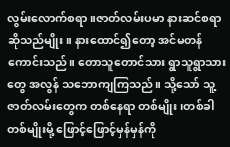လွမ်းလောက်စရာ။ဇာတ်လမ်းပမာ နားဆင်စရာ ဆိုသည်မျိုး။ နားထောင်၍တော့ အင်မတန် ကောင်းသည်။ တောသူတောင်သား ရွာသူရွာသားတွေ အလွန် သဘောကျကြသည်။ သို့သော် သူ့ဇာတ်လမ်းတွေက တစ်နေရာ တစ်မျိုး၊တစ်ခါတစ်မျိုးမို့ ဖြောင့်ဖြောင့်မှန်မှန်ကို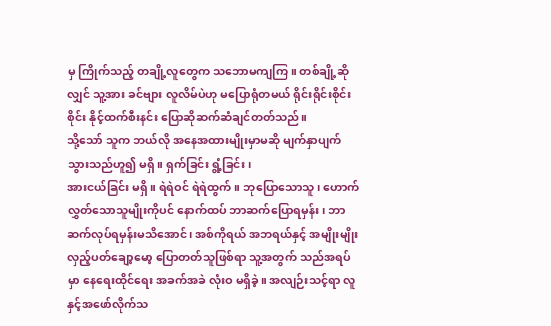မှ ကြိုက်သည့် တချို့လူတွေက သဘောမကျကြ။ တစ်ချို့ဆိုလျှင် သူ့အား ခင်ဗျား လူလိမ်ပဲဟု မပြောရုံတမယ် ရိုင်းရိုင်းစိုင်းစိုင်း နိုင့်ထက်စီးနင်း ပြောဆိုဆက်ဆံချင်တတ်သည်။
သို့သော် သူက ဘယ်လို အနေအထားမျိုးမှာမဆို မျက်နှာပျက်သွားသည်ဟူ၍ မရှိ။ ရှက်ခြင်း ရွံ့ခြင်း၊
အားငယ်ခြင်း မရှိ။ ရဲရဲဝင် ရဲရဲထွက်။ ဘုပြောသောသူ၊ ဟောက်လွှတ်သောသူမျိုးကိုပင် နောက်ထပ် ဘာဆက်ပြောရမှန်း၊ ဘာဆက်လုပ်ရမှန်းမသိအောင်၊ အစ်ကိုရယ် အဘရယ်နှင့် အမျိုးမျိုး လှည့်ပတ်ချော့မော့ ပြောတတ်သူဖြစ်ရာ သူ့အတွက် သည်အရပ်မှာ နေရေးထိုင်ရေး အခက်အခဲ လုံးဝ မရှိခဲ့။ အလျဉ်းသင့်ရာ လူနှင့်အဖော်လိုက်သ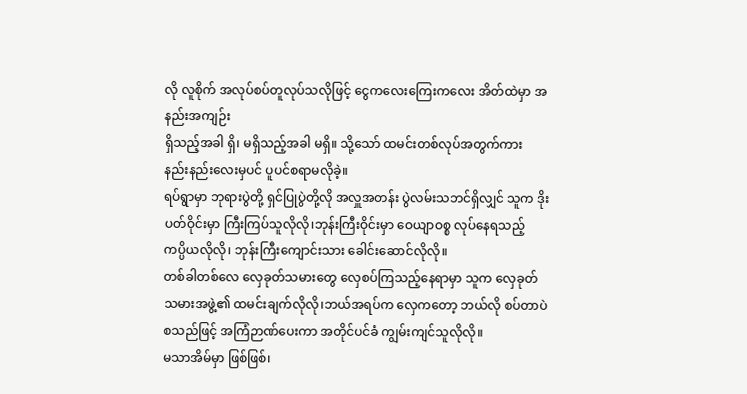လို လူစိုက် အလုပ်စပ်တူလုပ်သလိုဖြင့် ငွေကလေးကြေးကလေး အိတ်ထဲမှာ အနည်းအကျဉ်း
ရှိသည့်အခါ ရှိ၊ မရှိသည့်အခါ မရှိ။ သို့သော် ထမင်းတစ်လုပ်အတွက်ကား နည်းနည်းလေးမှပင် ပူပင်စရာမလိုခဲ့။
ရပ်ရွာမှာ ဘုရားပွဲတို့ ရှင်ပြုပွဲတို့လို အလှူအတန်း ပွဲလမ်းသဘင်ရှိလျှင် သူက ဒိုးပတ်ဝိုင်းမှာ ကြီးကြပ်သူလိုလို၊ဘုန်းကြီးဝိုင်းမှာ ဝေယျာဝစ္စ လုပ်နေရသည့် ကပ္ပိယလိုလို၊ ဘုန်းကြီးကျောင်းသား ခေါင်းဆောင်လိုလို။
တစ်ခါတစ်လေ လှေခုတ်သမားတွေ လှေစပ်ကြသည့်နေရာမှာ သူက လှေခုတ်သမားအဖွဲ့၏ ထမင်းချက်လိုလို၊ဘယ်အရပ်က လှေကတော့ ဘယ်လို စပ်တာပဲ စသည်ဖြင့် အကြံဉာဏ်ပေးကာ အတိုင်ပင်ခံ ကျွမ်းကျင်သူလိုလို။
မသာအိမ်မှာ ဖြစ်ဖြစ်၊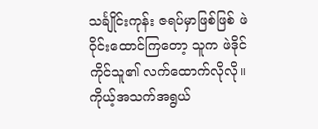သင်္ချိုင်းကုန်း ဇရပ်မှာဖြစ်ဖြစ် ဖဲဝိုင်းထောင်ကြတော့ သူက ဖဲဒိုင်ကိုင်သူ၏ လက်ထောက်လိုလို။
ကိုယ့်အသက်အရွယ်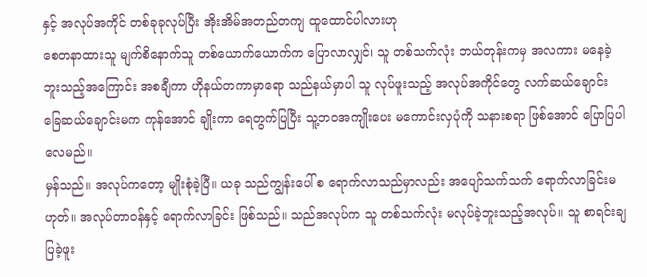နှင့် အလုပ်အကိုင် တစ်ခုခုလုပ်ပြီး အိုးအိမ်အတည်တကျ ထူထောင်ပါလားဟု
စေတနာထားသူ မျက်စိနောက်သူ တစ်ယောက်ယောက်က ပြောလာလျှင်၊ သူ တစ်သက်လုံး ဘယ်တုန်းကမှ အလကား မနေခဲ့ဘူးသည့်အကြောင်း အစချီကာ ဟိုနယ်တကာမှာရော သည်နယ်မှာပါ သူ လုပ်ဖူးသည့် အလုပ်အကိုင်တွေ လက်ဆယ်ချောင်း ခြေဆယ်ချောင်းမက ကုန်အောင် ချိုးကာ ရေတွက်ပြပြီး သူ့ဘဝအကျိုးပေး မကောင်းလှပုံကို သနားစရာ ဖြစ်အောင် ပြောပြပါလေမည်။
မှန်သည်။ အလုပ်ကတော့ မျိုးစုံခဲ့ပြီ။ ယခု သည်ကျွန်းပေါ် စ ရောက်လာသည်မှာလည်း အပျော်သက်သက် ရောက်လာခြင်းမဟုတ်။ အလုပ်တာဝန်နှင့် ရောက်လာခြင်း ဖြစ်သည်။ သည်အလုပ်က သူ တစ်သက်လုံး မလုပ်ခဲ့ဘူးသည့်အလုပ်။ သူ စာရင်းချပြခဲ့ဖူး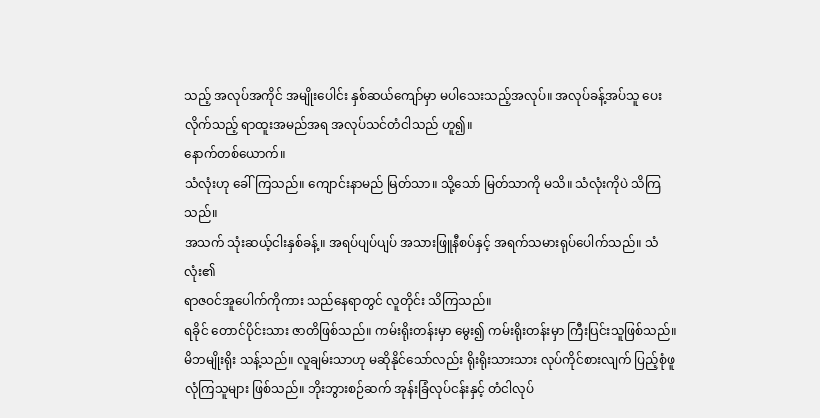သည့် အလုပ်အကိုင် အမျိုးပေါင်း နှစ်ဆယ်ကျော်မှာ မပါသေးသည့်အလုပ်။ အလုပ်ခန့်အပ်သူ ပေးလိုက်သည့် ရာထူးအမည်အရ အလုပ်သင်တံငါသည် ဟူ၍။
နောက်တစ်ယောက်။
သံလုံးဟု ခေါ်ကြသည်။ ကျောင်းနာမည် မြတ်သာ။ သို့သော် မြတ်သာကို မသိ။ သံလုံးကိုပဲ သိကြသည်။
အသက် သုံးဆယ့်ငါးနှစ်ခန့်။ အရပ်ပျပ်ပျပ် အသားဖြူနီစပ်နှင့် အရက်သမားရုပ်ပေါက်သည်။ သံလုံး၏
ရာဇဝင်အူပေါက်ကိုကား သည်နေရာတွင် လူတိုင်း သိကြသည်။
ရခိုင် တောင်ပိုင်းသား ဇာတိဖြစ်သည်။ ကမ်းရိုးတန်းမှာ မွေး၍ ကမ်းရိုးတန်းမှာ ကြီးပြင်းသူဖြစ်သည်။ မိဘမျိုးရိုး သန့်သည်။ လူချမ်းသာဟု မဆိုနိုင်သော်လည်း ရိုးရိုးသားသား လုပ်ကိုင်စားလျက် ပြည့်စုံဖူလုံကြသူများ ဖြစ်သည်။ ဘိုးဘွားစဉ်ဆက် အုန်းခြံလုပ်ငန်းနှင့် တံငါလုပ်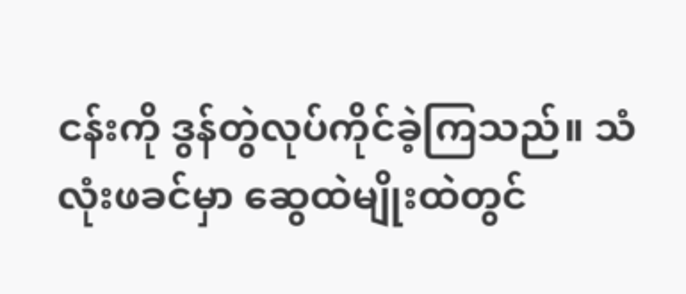ငန်းကို ဒွန်တွဲလုပ်ကိုင်ခဲ့ကြသည်။ သံလုံးဖခင်မှာ ဆွေထဲမျိုးထဲတွင်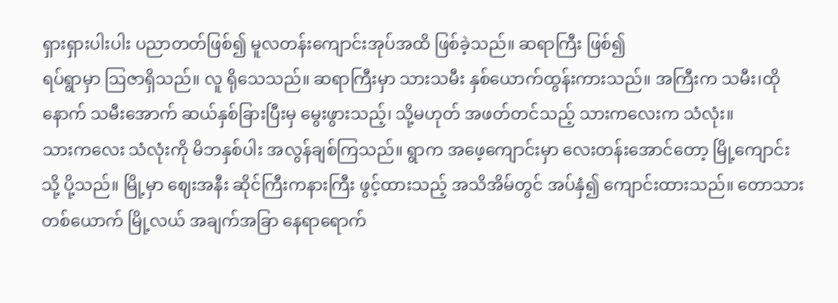ရှားရှားပါးပါး ပညာတတ်ဖြစ်၍ မူလတန်းကျောင်းအုပ်အထိ ဖြစ်ခဲ့သည်။ ဆရာကြီး ဖြစ်၍
ရပ်ရွာမှာ ဩဇာရှိသည်။ လူ ရိုသေသည်။ ဆရာကြီးမှာ သားသမီး နှစ်ယောက်ထွန်းကားသည်။ အကြီးက သမီး၊ထိုနောက် သမီးအောက် ဆယ်နှစ်ခြားပြီးမှ မွေးဖွားသည့်၊ သို့မဟုတ် အဖတ်တင်သည့် သားကလေးက သံလုံး။
သားကလေး သံလုံးကို မိဘနှစ်ပါး အလွန်ချစ်ကြသည်။ ရွာက အဖေ့ကျောင်းမှာ လေးတန်းအောင်တော့ မြို့ကျောင်းသို့ ပို့သည်။ မြို့မှာ ဈေးအနီး ဆိုင်ကြီးကနားကြီး ဖွင့်ထားသည့် အသိအိမ်တွင် အပ်နှံ၍ ကျောင်းထားသည်။ တောသားတစ်ယောက် မြို့လယ် အချက်အခြာ နေရာရောက်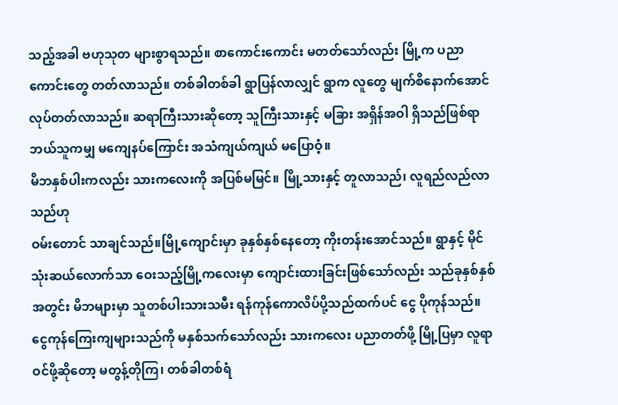သည့်အခါ ဗဟုသုတ များစွာရသည်။ စာကောင်းကောင်း မတတ်သော်လည်း မြို့က ပညာကောင်းတွေ တတ်လာသည်။ တစ်ခါတစ်ခါ ရွာပြန်လာလျှင် ရွာက လူတွေ မျက်စိနောက်အောင် လုပ်တတ်လာသည်။ ဆရာကြီးသားဆိုတော့ သူကြီးသားနှင့် မခြား အရှိန်အဝါ ရှိသည်ဖြစ်ရာ ဘယ်သူကမျှ မကျေနပ်ကြောင်း အသံကျယ်ကျယ် မပြောဝံ့။
မိဘနှစ်ပါးကလည်း သားကလေးကို အပြစ်မမြင်။ မြို့သားနှင့် တူလာသည်၊ လူရည်လည်လာသည်ဟု
ဝမ်းတောင် သာချင်သည်။မြို့ကျောင်းမှာ ခုနှစ်နှစ်နေတော့ ကိုးတန်းအောင်သည်။ ရွာနှင့် မိုင်သုံးဆယ်လောက်သာ ဝေးသည့်မြို့ကလေးမှာ ကျောင်းထားခြင်းဖြစ်သော်လည်း သည်ခုနှစ်နှစ်အတွင်း မိဘများမှာ သူတစ်ပါးသားသမီး ရန်ကုန်ကောလိပ်ပို့သည်ထက်ပင် ငွေ ပိုကုန်သည်။ ငွေကုန်ကြေးကျများသည်ကို မနှစ်သက်သော်လည်း သားကလေး ပညာတတ်ဖို့ မြို့ပြမှာ လူရာဝင်ဖို့ဆိုတော့ မတွန့်တိုကြ၊ တစ်ခါတစ်ရံ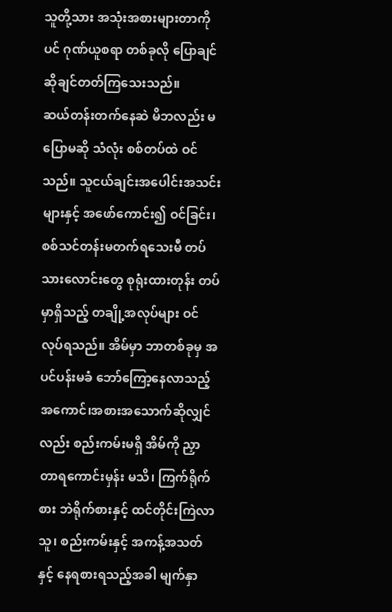သူတို့သား အသုံးအစားများတာကိုပင် ဂုဏ်ယူစရာ တစ်ခုလို ပြောချင်ဆိုချင်တတ်ကြသေးသည်။
ဆယ်တန်းတက်နေဆဲ မိဘလည်း မပြောမဆို သံလုံး စစ်တပ်ထဲ ဝင်သည်။ သူငယ်ချင်းအပေါင်းအသင်းများနှင့် အဖော်ကောင်း၍ ဝင်ခြင်း၊ စစ်သင်တန်းမတက်ရသေးမီ တပ်သားလောင်းတွေ စုရုံးထားတုန်း တပ်မှာရှိသည့် တချို့အလုပ်များ ဝင်လုပ်ရသည်။ အိမ်မှာ ဘာတစ်ခုမှ အပင်ပန်းမခံ ဘော်ကြော့နေလာသည့် အကောင်၊အစားအသောက်ဆိုလျှင်လည်း စည်းကမ်းမရှိ အိမ်ကို ညှာတာရကောင်းမှန်း မသိ၊ ကြက်ရိုက်စား ဘဲရိုက်စားနှင့် ထင်တိုင်းကြဲလာသူ၊ စည်းကမ်းနှင့် အကန့်အသတ်နှင့် နေရစားရသည့်အခါ မျက်နှာ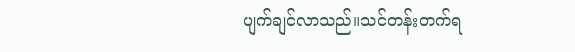ပျက်ချင်လာသည်။သင်တန်းတက်ရ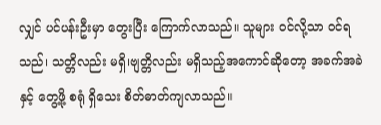လျှင် ပင်ပန်းဦးမှာ တွေးပြီး ကြောက်လာသည်။ သူများ ဝင်လို့သာ ဝင်ရသည်၊ သတ္တိလည်း မရှိ၊ဗျတ္တိလည်း မရှိသည့်အကောင်ဆိုတော့ အခက်အခဲနှင့် တွေ့ဖို့ စရုံ ရှိသေး စိတ်ဓာတ်ကျလာသည်။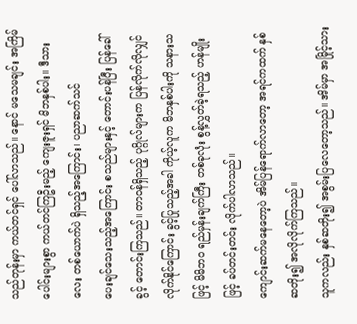သည်တုန်းမှာ ကယ်တင်ရှင် ပေါ်လာသည်။ နောင် မသေမချင်း အကြိမ်ပေါင်းများစွာ ကယ်တင်ကြဦးမည့် ကျေးဇူးရှင် မိဘနှစ်ပါး။ ဒီသားလေး တစ်ယောက်ပဲ ရှိသည့်အကြောင်း၊ ပညာဆက်သင်
ပေးချင်သေးသည့်အကြောင်း စသည်များနှင့် တောင်းပန်ပြီး ပြန်ခေါ်ခွင့် တောင်းကြသည်။ တာဝန်ရှိသည့် ပုဂ္ဂိုလ်များက ပြန်လိုက်လိုလျှင် လိုက်နိုင်ကြောင်း ခွင့်ပြုသည့်အခါ ကိုယ့်လူက မိဘနှစ်ပါးကို သနားသဖြင့် မိမိဘဝ ရည်မှန်းချက်ကြီး တစ်ခုလုံး စွန့်လွှတ်ခဲ့ရသည့် ဟန်မျိုးဖြင့် ခပ်တင်းတင်း လိုက်ပါလာသည်။
ကျောင်းဆက်မနေတော့ပဲ အိမ်ပြန်ရောက်လာတော့ အရင်ကထက် နှစ်ဆတိုး၍ အလိုလိုက်ကြသည်။
သူကလည်း နှစ်ဆတိုး၍ အစွမ်းပြလေတော့သည်။ အိမ်မှာ အမြိုင့်သား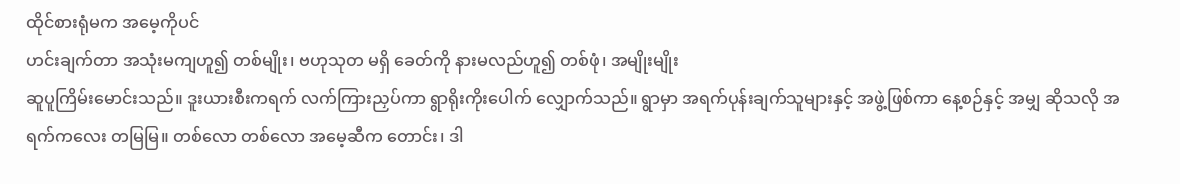ထိုင်စားရုံမက အမေ့ကိုပင်
ဟင်းချက်တာ အသုံးမကျဟူ၍ တစ်မျိုး၊ ဗဟုသုတ မရှိ ခေတ်ကို နားမလည်ဟူ၍ တစ်ဖုံ၊ အမျိုးမျိုး
ဆူပူကြိမ်းမောင်းသည်။ ဒူးယားစီးကရက် လက်ကြားညှပ်ကာ ရွာရိုးကိုးပေါက် လျှောက်သည်။ ရွာမှာ အရက်ပုန်းချက်သူများနှင့် အဖွဲ့ဖြစ်ကာ နေ့စဉ်နှင့် အမျှ ဆိုသလို အရက်ကလေး တမြမြ။ တစ်လော တစ်လော အမေ့ဆီက တောင်း၊ ဒါ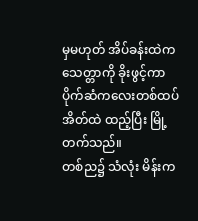မှမဟုတ် အိပ်ခန်းထဲက သေတ္တာကို ခိုးဖွင့်ကာ ပိုက်ဆံကလေးတစ်ထပ် အိတ်ထဲ ထည့်ပြီး မြို့တက်သည်။
တစ်ည၌ သံလုံး မိန်းက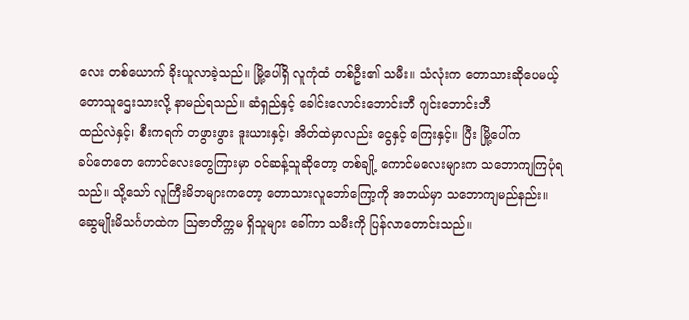လေး တစ်ယောက် ခိုးယူလာခဲ့သည်။ မြို့ပေါ်ရှိ လူကုံထံ တစ်ဦး၏ သမီး။ သံလုံးက တောသားဆိုပေမယ့် တောသူဌေးသားလို့ နာမည်ရသည်။ ဆံရှည်နှင့် ခေါင်းလောင်းဘောင်းဘီ ဂျင်းဘောင်းဘီ
ထည်လဲနှင့်၊ စီးကရက် တဖွားဖွား ဒူးယားနှင့်၊ အိတ်ထဲမှာလည်း ငွေနှင့် ကြေးနှင့်။ ပြီး မြို့ပေါ်က
ခပ်တေတေ ကောင်လေးတွေကြားမှာ ဝင်ဆန့်သူဆိုတော့ တစ်ချို့ ကောင်မလေးများက သဘောကျကြပုံရသည်။ သို့သော် လူကြီးမိဘများကတော့ တောသားလူဘော်ကြော့ကို အဘယ်မှာ သဘောကျမည်နည်း။
ဆွေမျိုးမိသင်္ဂဟထဲက ဩဇာတိက္ကမ ရှိသူများ ခေါ်ကာ သမီးကို ပြန်လာတောင်းသည်။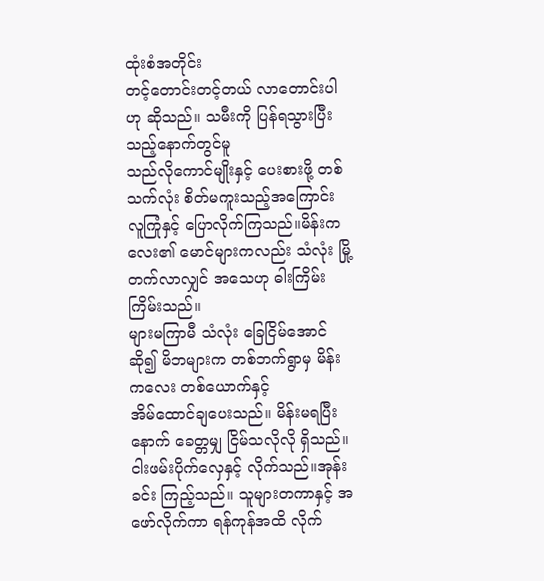ထုံးစံအတိုင်း
တင့်တောင်းတင့်တယ် လာတောင်းပါဟု ဆိုသည်။ သမီးကို ပြန်ရသွားပြီးသည့်နောက်တွင်မူ
သည်လိုကောင်မျိုးနှင့် ပေးစားဖို့ တစ်သက်လုံး စိတ်မကူးသည့်အကြောင်း လူကြုံနှင့် ပြောလိုက်ကြသည်။မိန်းကလေး၏ မောင်များကလည်း သံလုံး မြို့တက်လာလျှင် အသေဟု ဓါးကြိမ်း ကြိမ်းသည်။
များမကြာမီ သံလုံး ခြေငြိမ်အောင် ဆို၍ မိဘများက တစ်ဘက်ရွာမှ မိန်းကလေး တစ်ယောက်နှင့်
အိမ်ထောင်ချပေးသည်။ မိန်းမရပြီးနောက် ခေတ္တမျှ ငြိမ်သလိုလို ရှိသည်။ ငါးဖမ်းပိုက်လှေနှင့် လိုက်သည်။အုန်းခင်း ကြည့်သည်။ သူများတကာနှင့် အဖော်လိုက်ကာ ရန်ကုန်အထိ လိုက်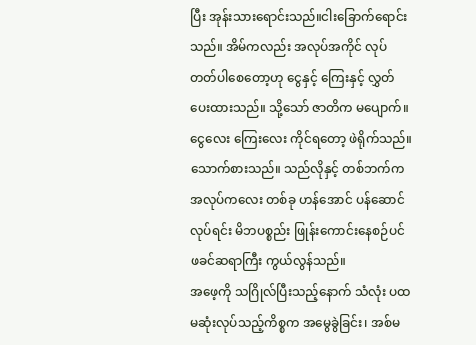ပြီး အုန်းသားရောင်းသည်။ငါးခြောက်ရောင်းသည်။ အိမ်ကလည်း အလုပ်အကိုင် လုပ်တတ်ပါစေတော့ဟု ငွေနှင့် ကြေးနှင့် လွှတ်ပေးထားသည်။ သို့သော် ဇာတိက မပျောက်။ ငွေလေး ကြေးလေး ကိုင်ရတော့ ဖဲရိုက်သည်။သောက်စားသည်။ သည်လိုနှင့် တစ်ဘက်က အလုပ်ကလေး တစ်ခု ဟန်အောင် ပန်ဆောင် လုပ်ရင်း မိဘပစ္စည်း ဖြုန်းကောင်းနေစဉ်ပင် ဖခင်ဆရာကြီး ကွယ်လွန်သည်။
အဖေ့ကို သဂြိုလ်ပြီးသည့်နောက် သံလုံး ပထမဆုံးလုပ်သည့်ကိစ္စက အမွေခွဲခြင်း၊ အစ်မ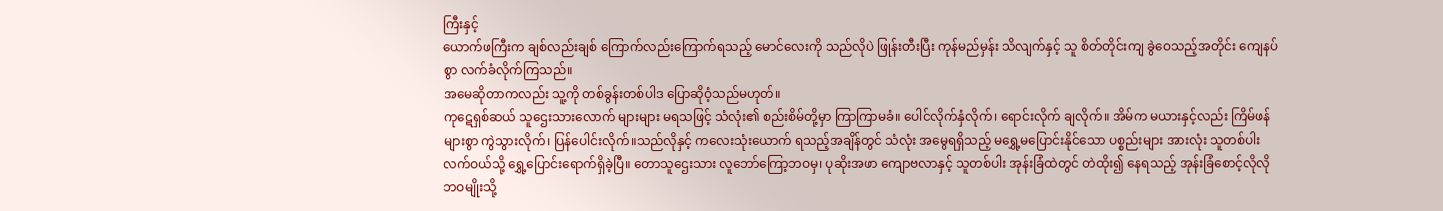ကြီးနှင့်
ယောက်ဖကြီးက ချစ်လည်းချစ် ကြောက်လည်းကြောက်ရသည့် မောင်လေးကို သည်လိုပဲ ဖြုန်းတီးပြီး ကုန်မည်မှန်း သိလျက်နှင့် သူ စိတ်တိုင်းကျ ခွဲဝေသည့်အတိုင်း ကျေနပ်စွာ လက်ခံလိုက်ကြသည်။
အမေဆိုတာကလည်း သူ့ကို တစ်ခွန်းတစ်ပါဒ ပြောဆိုဝံ့သည်မဟုတ်။
ကုဋေရှစ်ဆယ် သူဌေးသားလောက် များများ မရသဖြင့် သံလုံး၏ စည်းစိမ်တို့မှာ ကြာကြာမခံ။ ပေါင်လိုက်နှံလိုက်၊ ရောင်းလိုက် ချလိုက်။ အိမ်က မယားနှင့်လည်း ကြိမ်ဖန်များစွာ ကွဲသွားလိုက်၊ ပြန်ပေါင်းလိုက်။သည်လိုနှင့် ကလေးသုံးယောက် ရသည့်အချိန်တွင် သံလုံး အမွေရရှိသည့် မရွှေ့မပြောင်းနိုင်သော ပစ္စည်းများ အားလုံး သူတစ်ပါးလက်ဝယ်သို့ ရွှေ့ပြောင်းရောက်ရှိခဲ့ပြီ။ တောသူဌေးသား လူဘော်ကြော့ဘဝမှ၊ ပုဆိုးအဖာ ကျောဗလာနှင့် သူတစ်ပါး အုန်းခြံထဲတွင် တဲထိုး၍ နေရသည့် အုန်းခြံစောင့်လိုလို ဘဝမျိုးသို့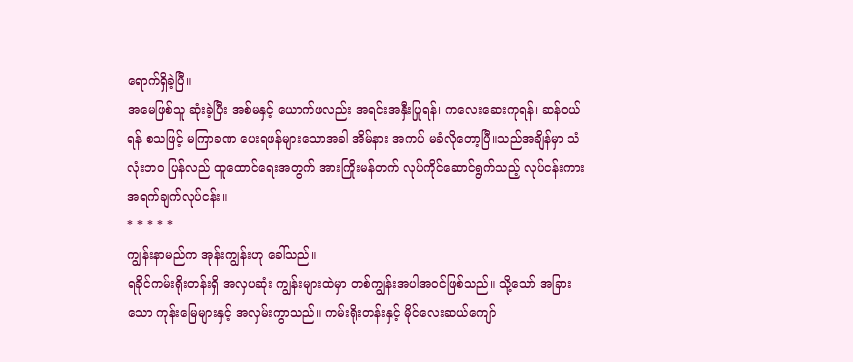ရောက်ရှိခဲ့ပြီ။
အမေဖြစ်သူ ဆုံးခဲ့ပြီး အစ်မနှင့် ယောက်ဖလည်း အရင်းအနှီးပြုရန်၊ ကလေးဆေးကုရန်၊ ဆန်ဝယ်ရန် စသဖြင့် မကြာခဏ ပေးရဖန်များသောအခါ အိမ်နား အကပ် မခံလိုတော့ပြီ။သည်အချိန်မှာ သံလုံးဘဝ ပြန်လည် ထူထောင်ရေးအတွက် အားကြိုးမန်တက် လုပ်ကိုင်ဆောင်ရွက်သည့် လုပ်ငန်းကား အရက်ချက်လုပ်ငန်း။
* * * * *
ကျွန်းနာမည်က အုန်းကျွန်းဟု ခေါ်သည်။
ရခိုင်ကမ်းရိုးတန်းရှိ အလှပဆုံး ကျွန်းများထဲမှာ တစ်ကျွန်းအပါအဝင်ဖြစ်သည်။ သို့သော် အခြားသော ကုန်းမြေများနှင့် အလှမ်းကွာသည်။ ကမ်းရိုးတန်းနှင့် မိုင်လေးဆယ်ကျော်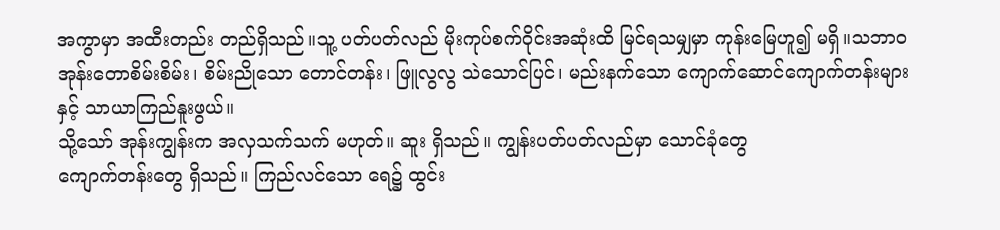အကွာမှာ အထီးတည်း တည်ရှိသည်။သူ့ ပတ်ပတ်လည် မိုးကုပ်စက်ဝိုင်းအဆုံးထိ မြင်ရသမျှမှာ ကုန်းမြေဟူ၍ မရှိ။သဘာဝ အုန်းတောစိမ်းစိမ်း၊ စိမ်းညိုသော တောင်တန်း၊ ဖြူလွလွ သဲသောင်ပြင်၊ မည်းနက်သော ကျောက်ဆောင်ကျောက်တန်းများနှင့် သာယာကြည်နူးဖွယ်။
သို့သော် အုန်းကျွန်းက အလှသက်သက် မဟုတ်။ ဆူး ရှိသည်။ ကျွန်းပတ်ပတ်လည်မှာ သောင်ခုံတွေ
ကျောက်တန်းတွေ ရှိသည်။ ကြည်လင်သော ရေ၌ ထွင်း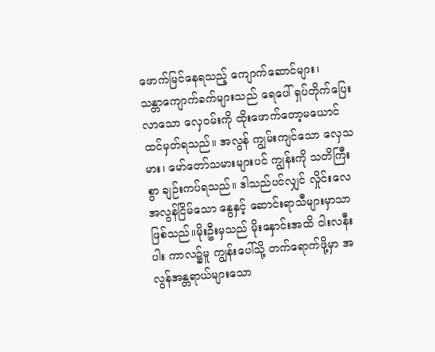ဖောက်မြင်နေရသည့် ကျောက်ဆောင်များ၊
သန္တာကျောက်ခက်များသည် ရေပေါ် ရှပ်တိုက်ပြေးလာသော လှေဝမ်းကို ထိုးဖောက်တော့မယောင်
ထင်မှတ်ရသည်။ အလွန် ကျွမ်းကျင်သော လှေသမား၊ မော်တော်သမားများပင် ကျွန်းကို သတိကြီးစွာ ချဉ်းကပ်ရသည်။ ဒါသည်ပင်လျှင် လှိုင်းလေ အလွန်ငြိမ်သော နွေနှင့် ဆောင်းရာသီများမှာသာ ဖြစ်သည်။မိုးဦးမှသည် မိုးနှောင်းအထိ ငါးလနီးပါး ကာလ၌မူ ကျွန်းပေါ်သို့ တက်ရောက်ဖို့မှာ အလွန်အန္တရာယ်များသော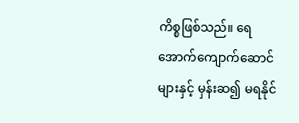ကိစ္စဖြစ်သည်။ ရေအောက်ကျောက်ဆောင်များနှင့် မှန်းဆ၍ မရနိုင်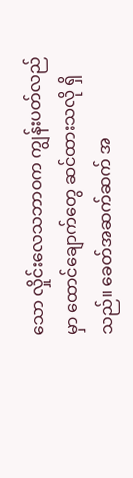သော လှိုင်းလေသဘာဝက ကျွန်းပတ်လည်မှာ ထောင်ချောက်တွေ ဆင်ထားသလို ရှိသည်။ ခေတ်အဆက်ဆက် အ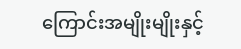ကြောင်းအမျိုးမျိုးနှင့်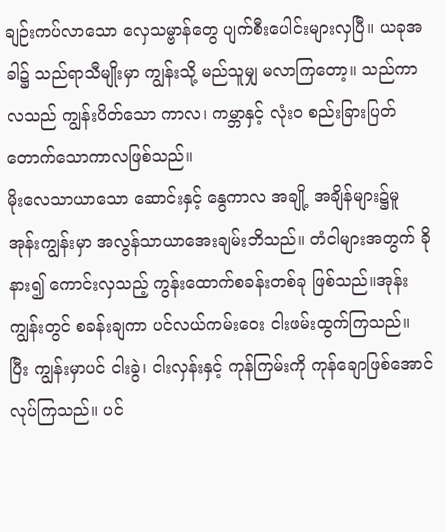ချဉ်းကပ်လာသော လှေသမ္ဗာန်တွေ ပျက်စီးပေါင်းများလှပြီ။ ယခုအခါ၌ သည်ရာသီမျိုးမှာ ကျွန်းသို့ မည်သူမျှ မလာကြတော့။ သည်ကာလသည် ကျွန်းပိတ်သော ကာလ၊ ကမ္ဘာနှင့် လုံးဝ စည်းခြားပြတ်တောက်သောကာလဖြစ်သည်။
မိုးလေသာယာသော ဆောင်းနှင့် နွေကာလ အချို့ အချိန်များ၌မူ အုန်းကျွန်းမှာ အလွန်သာယာအေးချမ်းဘိသည်။ တံငါများအတွက် ခိုနား၍ ကောင်းလှသည့် ကွန်းထောက်စခန်းတစ်ခု ဖြစ်သည်။အုန်းကျွန်းတွင် စခန်းချကာ ပင်လယ်ကမ်းဝေး ငါးဖမ်းထွက်ကြသည်။ ပြီး ကျွန်းမှာပင် ငါးခွဲ၊ ငါးလှန်းနှင့် ကုန်ကြမ်းကို ကုန်ချောဖြစ်အောင် လုပ်ကြသည်။ ပင်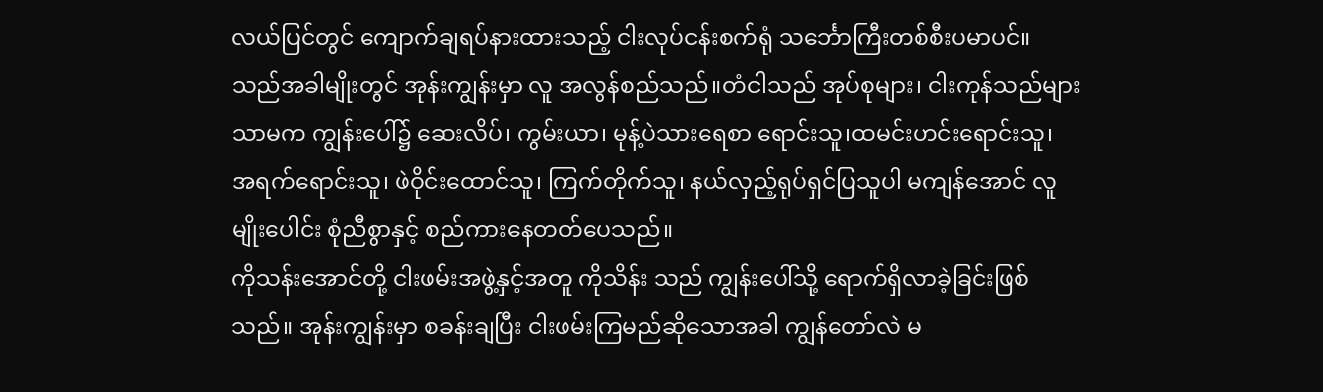လယ်ပြင်တွင် ကျောက်ချရပ်နားထားသည့် ငါးလုပ်ငန်းစက်ရုံ သင်္ဘောကြီးတစ်စီးပမာပင်။ သည်အခါမျိုးတွင် အုန်းကျွန်းမှာ လူ အလွန်စည်သည်။တံငါသည် အုပ်စုများ၊ ငါးကုန်သည်များသာမက ကျွန်းပေါ်၌ ဆေးလိပ်၊ ကွမ်းယာ၊ မုန့်ပဲသားရေစာ ရောင်းသူ၊ထမင်းဟင်းရောင်းသူ၊ အရက်ရောင်းသူ၊ ဖဲဝိုင်းထောင်သူ၊ ကြက်တိုက်သူ၊ နယ်လှည့်ရုပ်ရှင်ပြသူပါ မကျန်အောင် လူမျိုးပေါင်း စုံညီစွာနှင့် စည်ကားနေတတ်ပေသည်။
ကိုသန်းအောင်တို့ ငါးဖမ်းအဖွဲ့နှင့်အတူ ကိုသိန်း သည် ကျွန်းပေါ်သို့ ရောက်ရှိလာခဲ့ခြင်းဖြစ်သည်။ အုန်းကျွန်းမှာ စခန်းချပြီး ငါးဖမ်းကြမည်ဆိုသောအခါ ကျွန်တော်လဲ မ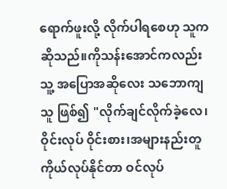ရောက်ဖူးလို့ လိုက်ပါရစေဟု သူက ဆိုသည်။ကိုသန်းအောင်ကလည်း သူ့ အပြောအဆိုလေး သဘောကျသူ ဖြစ်၍ "လိုက်ချင်လိုက်ခဲ့လေ၊ ဝိုင်းလုပ် ဝိုင်းစား၊အများနည်းတူ ကိုယ်လုပ်နိုင်တာ ဝင်လုပ်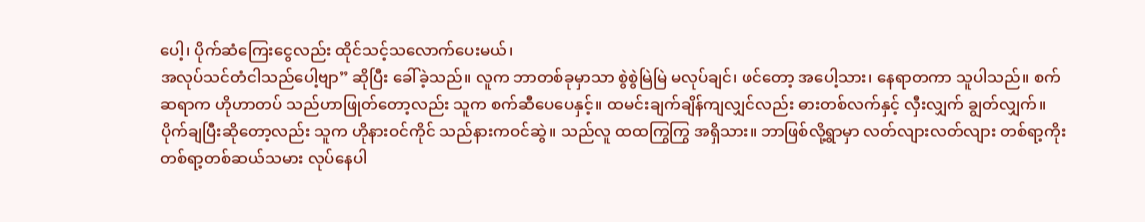ပေါ့၊ ပိုက်ဆံကြေးငွေလည်း ထိုင်သင့်သလောက်ပေးမယ်၊
အလုပ်သင်တံငါသည်ပေါ့ဗျာ” ဆိုပြီး ခေါ်ခဲ့သည်။ လူက ဘာတစ်ခုမှာသာ စွဲစွဲမြဲမြဲ မလုပ်ချင်၊ ဖင်တော့ အပေါ့သား၊ နေရာတကာ သူပါသည်။ စက်ဆရာက ဟိုဟာတပ် သည်ဟာဖြုတ်တော့လည်း သူက စက်ဆီပေပေနှင့်။ ထမင်းချက်ချိန်ကျလျှင်လည်း ဓားတစ်လက်နှင့် လှီးလျှက် ချွတ်လျှက်။ပိုက်ချပြီးဆိုတော့လည်း သူက ဟိုနားဝင်ကိုင် သည်နားကဝင်ဆွဲ။ သည်လူ ထထကြွကြွ အရှိသား။ ဘာဖြစ်လို့ရွာမှာ လတ်လျားလတ်လျား တစ်ရာ့ကိုး တစ်ရာ့တစ်ဆယ်သမား လုပ်နေပါ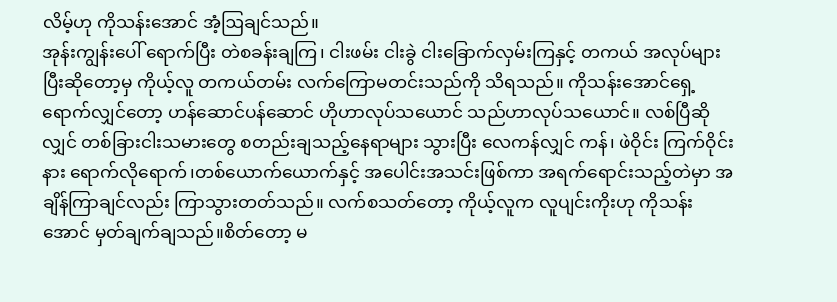လိမ့်ဟု ကိုသန်းအောင် အံ့ဩချင်သည်။
အုန်းကျွန်းပေါ် ရောက်ပြီး တဲစခန်းချကြ၊ ငါးဖမ်း ငါးခွဲ ငါးခြောက်လှမ်းကြနှင့် တကယ် အလုပ်များပြီးဆိုတော့မှ ကိုယ့်လူ တကယ်တမ်း လက်ကြောမတင်းသည်ကို သိရသည်။ ကိုသန်းအောင်ရှေ့ ရောက်လျှင်တော့ ဟန်ဆောင်ပန်ဆောင် ဟိုဟာလုပ်သယောင် သည်ဟာလုပ်သယောင်။ လစ်ပြီဆိုလျှင် တစ်ခြားငါးသမားတွေ စတည်းချသည့်နေရာများ သွားပြီး လေကန်လျှင် ကန်၊ ဖဲဝိုင်း ကြက်ဝိုင်းနား ရောက်လိုရောက်၊တစ်ယောက်ယောက်နှင့် အပေါင်းအသင်းဖြစ်ကာ အရက်ရောင်းသည့်တဲမှာ အချိန်ကြာချင်လည်း ကြာသွားတတ်သည်။ လက်စသတ်တော့ ကိုယ့်လူက လူပျင်းကိုးဟု ကိုသန်းအောင် မှတ်ချက်ချသည်။စိတ်တော့ မ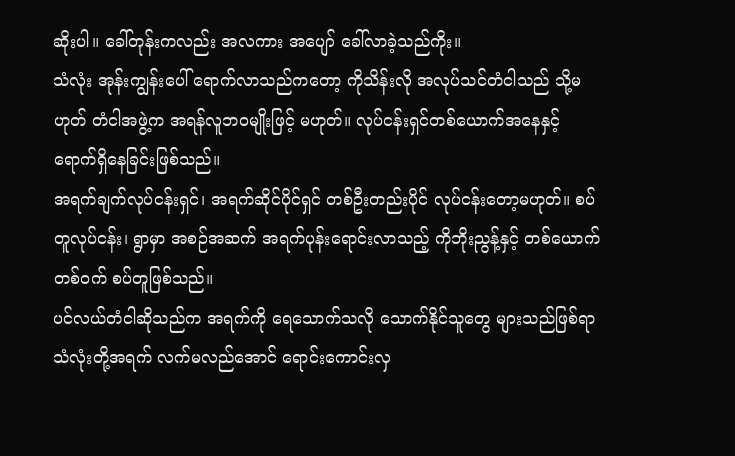ဆိုးပါ။ ခေါ်တုန်းကလည်း အလကား အပျော် ခေါ်လာခဲ့သည်ကိုး။
သံလုံး အုန်းကျွန်းပေါ် ရောက်လာသည်ကတော့ ကိုသိန်းလို အလုပ်သင်တံငါသည် သို့မဟုတ် တံငါအဖွဲ့က အရန်လူဘဝမျိုးဖြင့် မဟုတ်။ လုပ်ငန်းရှင်တစ်ယောက်အနေနှင့် ရောက်ရှိနေခြင်းဖြစ်သည်။
အရက်ချက်လုပ်ငန်းရှင်၊ အရက်ဆိုင်ပိုင်ရှင် တစ်ဦးတည်းပိုင် လုပ်ငန်းတော့မဟုတ်။ စပ်တူလုပ်ငန်း၊ ရွာမှာ အစဉ်အဆက် အရက်ပုန်းရောင်းလာသည့် ကိုဘိုးညွန့်နှင့် တစ်ယောက်တစ်ဝက် စပ်တူဖြစ်သည်။
ပင်လယ်တံငါဆိုသည်က အရက်ကို ရေသောက်သလို သောက်နိုင်သူတွေ များသည်ဖြစ်ရာ သံလုံးတို့အရက် လက်မလည်အောင် ရောင်းကောင်းလှ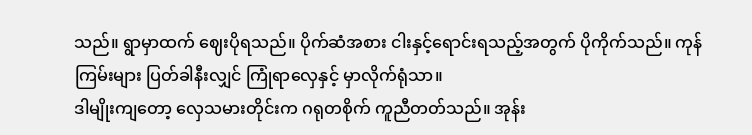သည်။ ရွာမှာထက် ဈေးပိုရသည်။ ပိုက်ဆံအစား ငါးနှင့်ရောင်းရသည့်အတွက် ပိုကိုက်သည်။ ကုန်ကြမ်းများ ပြတ်ခါနီးလျှင် ကြုံရာလှေနှင့် မှာလိုက်ရုံသာ။
ဒါမျိုးကျတော့ လှေသမားတိုင်းက ဂရုတစိုက် ကူညီတတ်သည်။ အုန်း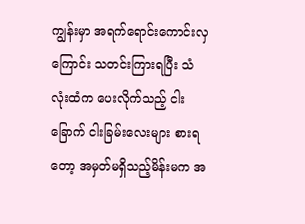ကျွန်းမှာ အရက်ရောင်းကောင်းလှကြောင်း သတင်းကြားရပြီး သံလုံးထံက ပေးလိုက်သည့် ငါးခြောက် ငါးခြမ်းလေးများ စားရတော့ အမှတ်မရှိသည့်မိန်းမက အ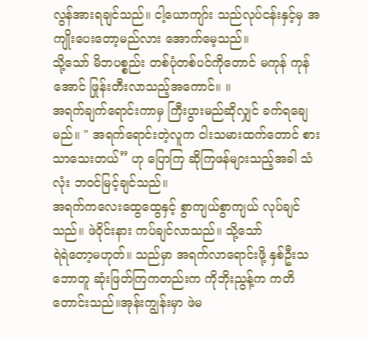လွန်အားရချင်သည်။ ငါ့ယောကျာ်း သည်လုပ်ငန်းနှင့်မှ အကျိုးပေးတော့မည်လား အောက်မေ့သည်။
သို့သော် မိဘပစ္စည်း တစ်ပုံတစ်ပင်ကိုတောင် မကုန် ကုန်အောင် ဖြုန်းတီးလာသည့်အကောင်။ ။
အရက်ချက်ရောင်းကာမှ ကြီးပွားမည်ဆိုလျှင် ခက်ရချေမည်။ " အရက်ရောင်းတဲ့လူက ငါးသမားထက်တောင် စားသာသေးတယ်” ဟု ပြောကြ ဆိုကြဖန်များသည့်အခါ သံလုံး ဘဝင်မြင့်ချင်သည်။
အရက်ကလေးထွေထွေနှင့် စွာကျယ်စွာကျယ် လုပ်ချင်သည်။ ဖဲဝိုင်းနား ကပ်ချင်လာသည်။ သို့သော်
ရဲရဲတော့မဟုတ်။ သည်မှာ အရက်လာရောင်းဖို့ နှစ်ဦးသဘောတူ ဆုံးဖြတ်ကြကတည်းက ကိုဘိုးညွန့်က ကတိတောင်းသည်။အုန်းကျွန်းမှာ ဖဲမ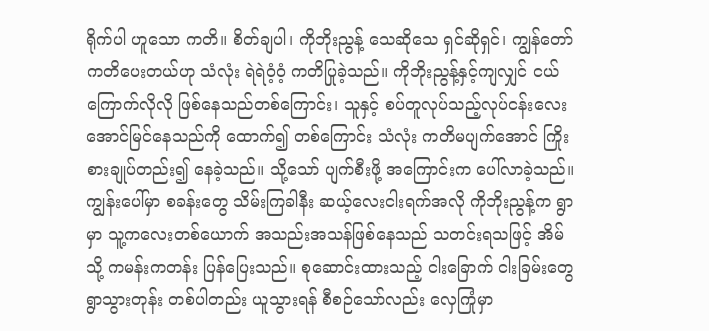ရိုက်ပါ ဟူသော ကတိ။ စိတ်ချပါ၊ ကိုဘိုးညွန့် သေဆိုသေ ရှင်ဆိုရှင်၊ ကျွန်တော် ကတိပေးတယ်ဟု သံလုံး ရဲရဲဝံ့ဝံ့ ကတိပြုခဲ့သည်။ ကိုဘိုးညွန့်နှင့်ကျလျှင် ငယ်ကြောက်လိုလို ဖြစ်နေသည်တစ်ကြောင်း၊ သူနှင့် စပ်တူလုပ်သည့်လုပ်ငန်းလေး အောင်မြင်နေသည်ကို ထောက်၍ တစ်ကြောင်း သံလုံး ကတိမပျက်အောင် ကြိုးစားချုပ်တည်း၍ နေခဲ့သည်။ သို့သော် ပျက်စီးဖို့ အကြောင်းက ပေါ်လာခဲ့သည်။
ကျွန်းပေါ်မှာ စခန်းတွေ သိမ်းကြခါနီး ဆယ့်လေးငါးရက်အလို ကိုဘိုးညွန့်က ရွာမှာ သူ့ကလေးတစ်ယောက် အသည်းအသန်ဖြစ်နေသည် သတင်းရသဖြင့် အိမ်သို့ ကမန်းကတန်း ပြန်ပြေးသည်။ စုဆောင်းထားသည့် ငါးခြောက် ငါးခြမ်းတွေ ရွာသွားတုန်း တစ်ပါတည်း ယူသွားရန် စီစဉ်သော်လည်း လှေကြုံမှာ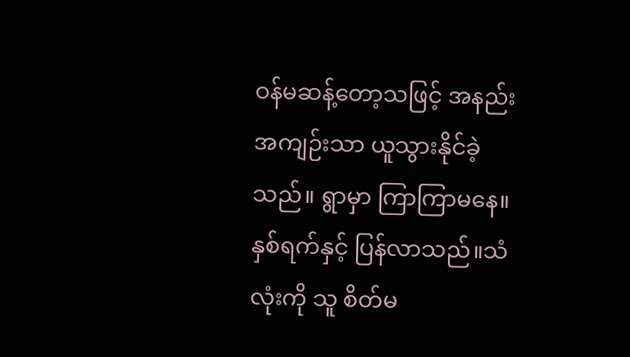ဝန်မဆန့်တော့သဖြင့် အနည်းအကျဉ်းသာ ယူသွားနိုင်ခဲ့သည်။ ရွာမှာ ကြာကြာမနေ။ နှစ်ရက်နှင့် ပြန်လာသည်။သံလုံးကို သူ စိတ်မ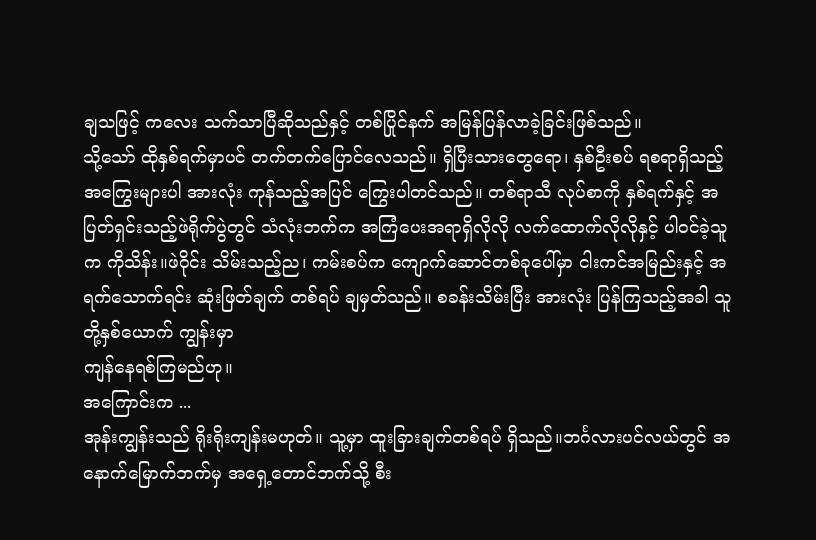ချသဖြင့် ကလေး သက်သာပြီဆိုသည်နှင့် တစ်ပြိုင်နက် အမြန်ပြန်လာခဲ့ခြင်းဖြစ်သည်။
သို့သော် ထိုနှစ်ရက်မှာပင် တက်တက်ပြောင်လေသည်။ ရှိပြီးသားတွေရော၊ နှစ်ဦးစပ် ရစရာရှိသည့်
အကြွေးများပါ အားလုံး ကုန်သည့်အပြင် ကြွေးပါတင်သည်။ တစ်ရာသီ လုပ်စာကို နှစ်ရက်နှင့် အပြတ်ရှင်းသည့်ဖဲရိုက်ပွဲတွင် သံလုံးဘက်က အကြံပေးအရာရှိလိုလို လက်ထောက်လိုလိုနှင့် ပါဝင်ခဲ့သူက ကိုသိန်း။ဖဲဝိုင်း သိမ်းသည့်ည၊ ကမ်းစပ်က ကျောက်ဆောင်တစ်ခုပေါ်မှာ ငါးကင်အမြည်းနှင့် အရက်သောက်ရင်း ဆုံးဖြတ်ချက် တစ်ရပ် ချမှတ်သည်။ စခန်းသိမ်းပြီး အားလုံး ပြန်ကြသည့်အခါ သူတို့နှစ်ယောက် ကျွန်းမှာ
ကျန်နေရစ်ကြမည်ဟု။
အကြောင်းက ...
အုန်းကျွန်းသည် ရိုးရိုးကျန်းမဟုတ်။ သူ့မှာ ထူးခြားချက်တစ်ရပ် ရှိသည်။ဘင်္ဂလားပင်လယ်တွင် အနောက်မြောက်ဘက်မှ အရှေ့တောင်ဘက်သို့ စီး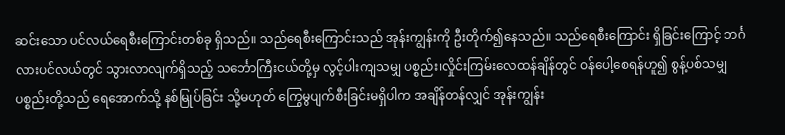ဆင်းသော ပင်လယ်ရေစီးကြောင်းတစ်ခု ရှိသည်။ သည်ရေစီးကြောင်းသည် အုန်းကျွန်းကို ဦးတိုက်၍နေသည်။ သည်ရေစီးကြောင်း ရှိခြင်းကြောင့် ဘင်္ဂလားပင်လယ်တွင် သွားလာလျက်ရှိသည့် သင်္ဘောကြီးငယ်တို့မှ လွင့်ပါးကျသမျှ ပစ္စည်း၊လှိုင်းကြမ်းလေထန်ချိန်တွင် ဝန်ပေါ့စေရန်ဟူ၍ စွန့်ပစ်သမျှ ပစ္စည်းတို့သည် ရေအောက်သို့ နစ်မြုပ်ခြင်း သို့မဟုတ် ကြွေမွပျက်စီးခြင်းမရှိပါက အချိန်တန်လျှင် အုန်းကျွန်း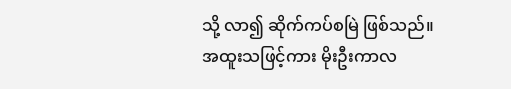သို့ လာ၍ ဆိုက်ကပ်စမြဲ ဖြစ်သည်။
အထူးသဖြင့်ကား မိုးဦးကာလ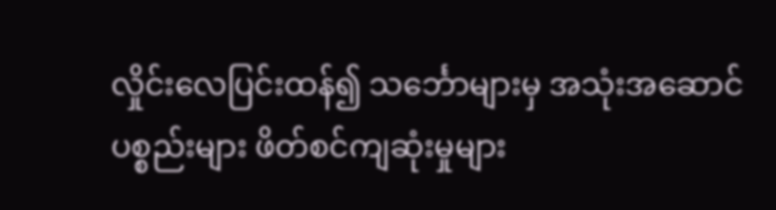လှိုင်းလေပြင်းထန်၍ သင်္ဘောများမှ အသုံးအဆောင်ပစ္စည်းများ ဖိတ်စင်ကျဆုံးမှုများ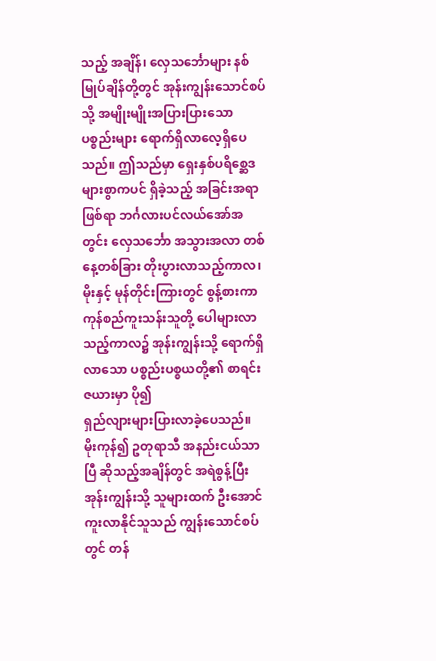သည့် အချိန်၊ လှေသင်္ဘောများ နစ်မြုပ်ချိန်တို့တွင် အုန်းကျွန်းသောင်စပ်သို့ အမျိုးမျိုးအပြားပြားသော ပစ္စည်းများ ရောက်ရှိလာလေ့ရှိပေသည်။ ဤသည်မှာ ရှေးနှစ်ပရိစ္ဆေဒများစွာကပင် ရှိခဲ့သည့် အခြင်းအရာ ဖြစ်ရာ ဘင်္ဂလားပင်လယ်အော်အတွင်း လှေသင်္ဘော အသွားအလာ တစ်နေ့တစ်ခြား တိုးပွားလာသည့်ကာလ၊ မိုးနှင့် မုန်တိုင်းကြားတွင် စွန့်စားကာ ကုန်စည်ကူးသန်းသူတို့ ပေါများလာသည့်ကာလ၌ အုန်းကျွန်းသို့ ရောက်ရှိလာသော ပစ္စည်းပစ္စယတို့၏ စာရင်းဇယားမှာ ပို၍
ရှည်လျားများပြားလာခဲ့ပေသည်။
မိုးကုန်၍ ဥတုရာသီ အနည်းငယ်သာပြီ ဆိုသည့်အချိန်တွင် အရဲစွန့်ပြီး အုန်းကျွန်းသို့ သူများထက် ဦးအောင် ကူးလာနိုင်သူသည် ကျွန်းသောင်စပ်တွင် တန်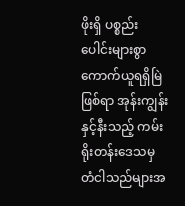ဖိုးရှိ ပစ္စည်းပေါင်းများစွာ ကောက်ယူရရှိမြဲ ဖြစ်ရာ အုန်းကျွန်းနှင့်နီးသည့် ကမ်းရိုးတန်းဒေသမှ တံငါသည်များအ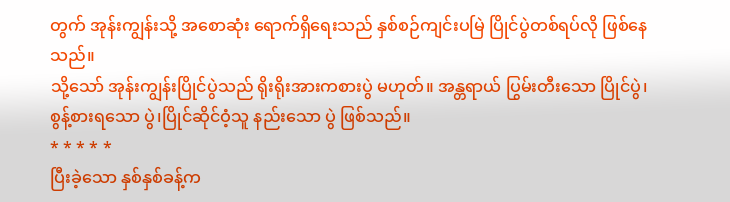တွက် အုန်းကျွန်းသို့ အစောဆုံး ရောက်ရှိရေးသည် နှစ်စဉ်ကျင်းပမြဲ ပြိုင်ပွဲတစ်ရပ်လို ဖြစ်နေသည်။
သို့သော် အုန်းကျွန်းပြိုင်ပွဲသည် ရိုးရိုးအားကစားပွဲ မဟုတ်။ အန္တရာယ် ပြွမ်းတီးသော ပြိုင်ပွဲ၊ စွန့်စားရသော ပွဲ၊ပြိုင်ဆိုင်ဝံ့သူ နည်းသော ပွဲ ဖြစ်သည်။
* * * * *
ပြီးခဲ့သော နှစ်နှစ်ခန့်က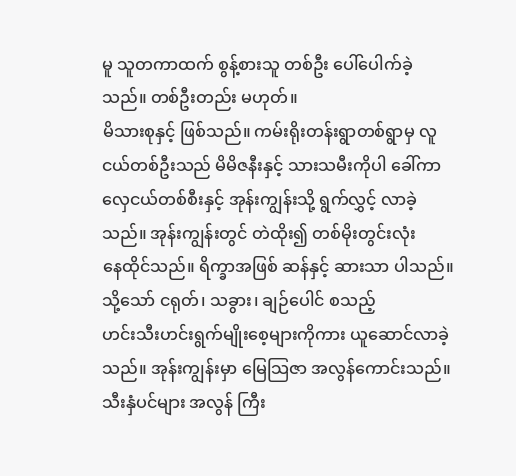မူ သူတကာထက် စွန့်စားသူ တစ်ဦး ပေါ်ပေါက်ခဲ့သည်။ တစ်ဦးတည်း မဟုတ်။
မိသားစုနှင့် ဖြစ်သည်။ ကမ်းရိုးတန်းရွာတစ်ရွာမှ လူငယ်တစ်ဦးသည် မိမိဇနီးနှင့် သားသမီးကိုပါ ခေါ်ကာ လှေငယ်တစ်စီးနှင့် အုန်းကျွန်းသို့ ရွက်လွှင့် လာခဲ့သည်။ အုန်းကျွန်းတွင် တဲထိုး၍ တစ်မိုးတွင်းလုံး
နေထိုင်သည်။ ရိက္ခာအဖြစ် ဆန်နှင့် ဆားသာ ပါသည်။ သို့သော် ငရုတ်၊ သခွား၊ ချဉ်ပေါင် စသည့်
ဟင်းသီးဟင်းရွက်မျိုးစေ့များကိုကား ယူဆောင်လာခဲ့သည်။ အုန်းကျွန်းမှာ မြေသြဇာ အလွန်ကောင်းသည်။သီးနှံပင်များ အလွန် ကြီး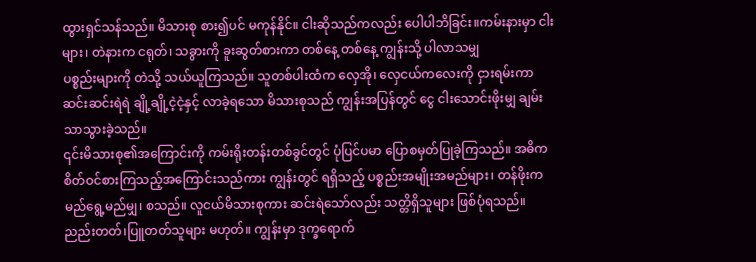ထွားရှင်သန်သည်။ မိသားစု စား၍ပင် မကုန်နိုင်။ ငါးဆိုသည်ကလည်း ပေါပါဘိခြင်း။ကမ်းနားမှာ ငါးများ၊ တဲနားက ငရုတ်၊ သခွားကို ခူးဆွတ်စားကာ တစ်နေ့ တစ်နေ့ ကျွန်းသို့ ပါလာသမျှ
ပစ္စည်းများကို တဲသို့ သယ်ယူကြသည်။ သူတစ်ပါးထံက လှေအို၊ လှေငယ်ကလေးကို ငှားရမ်းကာ ဆင်းဆင်းရဲရဲ ချို့ချို့ငဲ့ငဲ့နှင့် လာခဲ့ရသော မိသားစုသည် ကျွန်းအပြန်တွင် ငွေ ငါးသောင်းဖိုးမျှ ချမ်းသာသွားခဲ့သည်။
၎င်းမိသားစု၏အကြောင်းကို ကမ်းရိုးတန်းတစ်ခွင်တွင် ပုံပြင်ပမာ ပြောစမှတ်ပြုခဲ့ကြသည်။ အဓိက
စိတ်ဝင်စားကြသည့်အကြောင်းသည်ကား ကျွန်းတွင် ရရှိသည့် ပစ္စည်းအမျိုးအမည်များ၊ တန်ဖိုးက
မည်ရွေ့မည်မျှ၊ စသည်။ လူငယ်မိသားစုကား ဆင်းရဲသော်လည်း သတ္တိရှိသူများ ဖြစ်ပုံရသည်။ ညည်းတတ်၊ပြူတတ်သူများ မဟုတ်။ ကျွန်းမှာ ဒုက္ခရောက်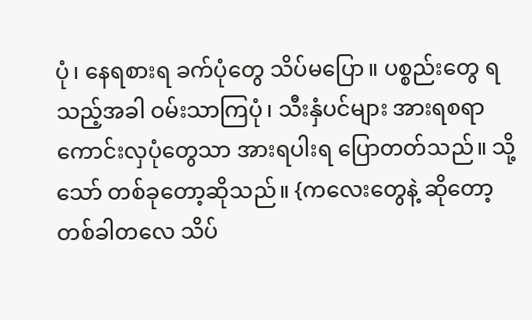ပုံ၊ နေရစားရ ခက်ပုံတွေ သိပ်မပြော။ ပစ္စည်းတွေ ရသည့်အခါ ဝမ်းသာကြပုံ၊ သီးနှံပင်များ အားရစရာကောင်းလှပုံတွေသာ အားရပါးရ ပြောတတ်သည်။ သို့သော် တစ်ခုတော့ဆိုသည်။ {ကလေးတွေနဲ့ ဆိုတော့ တစ်ခါတလေ သိပ်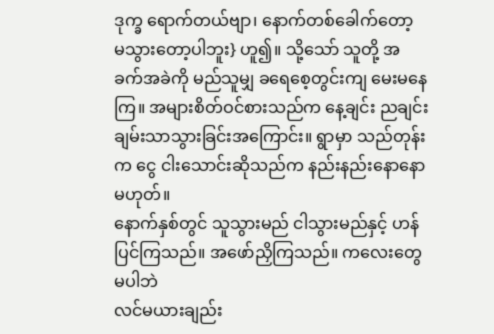ဒုက္ခ ရောက်တယ်ဗျာ၊ နောက်တစ်ခေါက်တော့
မသွားတော့ပါဘူး} ဟူ၍။ သို့သော် သူတို့ အခက်အခဲကို မည်သူမျှ ခရေစေ့တွင်းကျ မေးမနေကြ။ အများစိတ်ဝင်စားသည်က နေ့ချင်း ညချင်း ချမ်းသာသွားခြင်းအကြောင်း။ ရွာမှာ သည်တုန်းက ငွေ ငါးသောင်းဆိုသည်က နည်းနည်းနောနော မဟုတ်။
နောက်နှစ်တွင် သူသွားမည် ငါသွားမည်နှင့် ဟန်ပြင်ကြသည်။ အဖော်ညှိကြသည်။ ကလေးတွေ မပါဘဲ
လင်မယားချည်း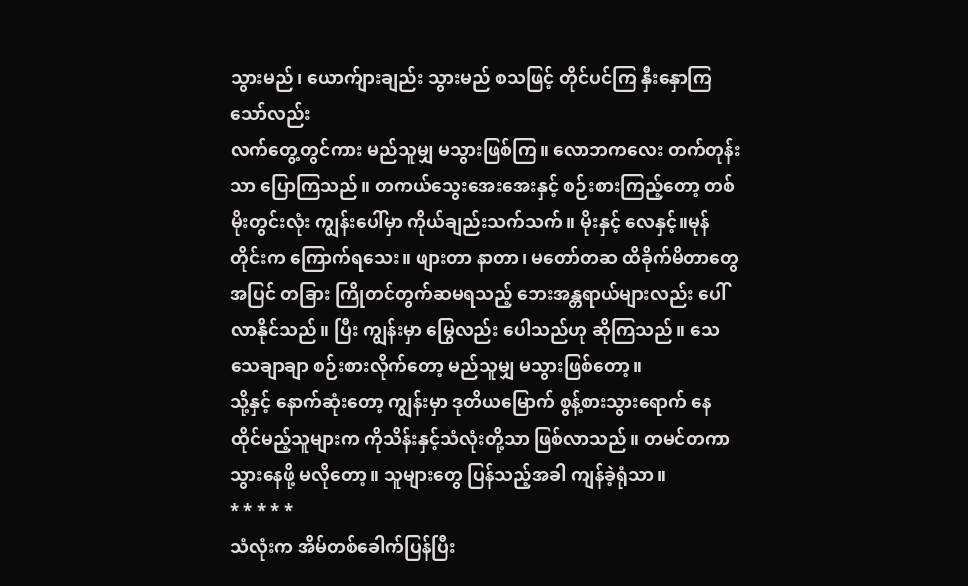သွားမည်၊ ယောက်ျားချည်း သွားမည် စသဖြင့် တိုင်ပင်ကြ နှီးနှောကြသော်လည်း
လက်တွေ့တွင်ကား မည်သူမျှ မသွားဖြစ်ကြ။ လောဘကလေး တက်တုန်းသာ ပြောကြသည်။ တကယ်သွေးအေးအေးနှင့် စဉ်းစားကြည့်တော့ တစ်မိုးတွင်းလုံး ကျွန်းပေါ်မှာ ကိုယ်ချည်းသက်သက်။ မိုးနှင့် လေနှင့်။မုန်တိုင်းက ကြောက်ရသေး။ ဖျားတာ နာတာ၊ မတော်တဆ ထိခိုက်မိတာတွေအပြင် တခြား ကြိုတင်တွက်ဆမရသည့် ဘေးအန္တရာယ်များလည်း ပေါ်လာနိုင်သည်။ ပြီး ကျွန်းမှာ မြွေလည်း ပေါသည်ဟု ဆိုကြသည်။ သေသေချာချာ စဉ်းစားလိုက်တော့ မည်သူမျှ မသွားဖြစ်တော့။
သို့နှင့် နောက်ဆုံးတော့ ကျွန်းမှာ ဒုတိယမြောက် စွန့်စားသွားရောက် နေထိုင်မည့်သူများက ကိုသိန်းနှင့်သံလုံးတို့သာ ဖြစ်လာသည်။ တမင်တကာ သွားနေဖို့ မလိုတော့။ သူများတွေ ပြန်သည့်အခါ ကျန်ခဲ့ရုံသာ။
* * * * *
သံလုံးက အိမ်တစ်ခေါက်ပြန်ပြီး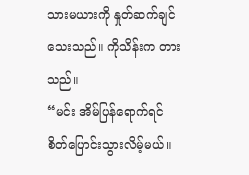သားမယားကို နှုတ်ဆက်ချင်သေးသည်။ ကိုသိန်းက တားသည်။
“မင်း အိမ်ပြန်ရောက်ရင် စိတ်ပြောင်းသွားလိမ့်မယ်။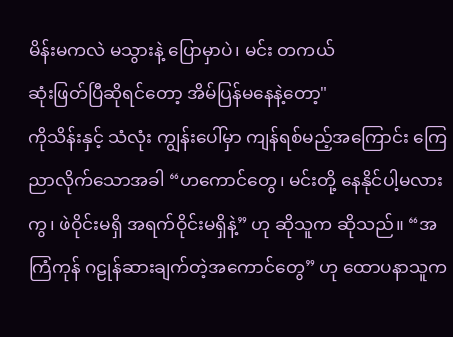မိန်းမကလဲ မသွားနဲ့ ပြောမှာပဲ၊ မင်း တကယ်
ဆုံးဖြတ်ပြီဆိုရင်တော့ အိမ်ပြန်မနေနဲ့တော့"
ကိုသိန်းနှင့် သံလုံး ကျွန်းပေါ်မှာ ကျန်ရစ်မည့်အကြောင်း ကြေညာလိုက်သောအခါ “ဟကောင်တွေ၊ မင်းတို့ နေနိုင်ပါ့မလားကွ၊ ဖဲဝိုင်းမရှိ အရက်ဝိုင်းမရှိနဲ့” ဟု ဆိုသူက ဆိုသည်။ “အကြံကုန် ဂဠုန်ဆားချက်တဲ့အကောင်တွေ” ဟု ထောပနာသူက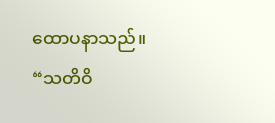ထောပနာသည်။ “သတိဝိ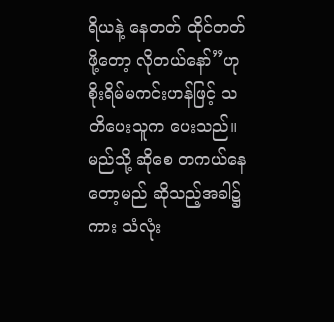ရိယနဲ့ နေတတ် ထိုင်တတ်ဖို့တော့ လိုတယ်နော်”ဟု စိုးရိမ်မကင်းဟန်ဖြင့် သတိပေးသူက ပေးသည်။ မည်သို့ ဆိုစေ တကယ်နေတော့မည် ဆိုသည့်အခါ၌ကား သံလုံး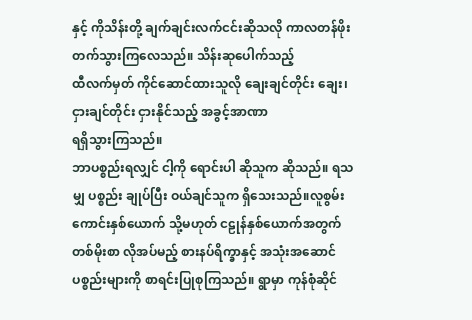နှင့် ကိုသိန်းတို့ ချက်ချင်းလက်ငင်းဆိုသလို ကာလတန်ဖိုး တက်သွားကြလေသည်။ သိန်းဆုပေါက်သည့်
ထီလက်မှတ် ကိုင်ဆောင်ထားသူလို ချေးချင်တိုင်း ချေး၊ ငှားချင်တိုင်း ငှားနိုင်သည့် အခွင့်အာဏာ
ရရှိသွားကြသည်။
ဘာပစ္စည်းရလျှင် ငါ့ကို ရောင်းပါ ဆိုသူက ဆိုသည်။ ရသမျှ ပစ္စည်း ချုပ်ပြီး ဝယ်ချင်သူက ရှိသေးသည်။လူစွမ်းကောင်းနှစ်ယောက် သို့မဟုတ် ငဠုန်နှစ်ယောက်အတွက် တစ်မိုးစာ လိုအပ်မည့် စားနပ်ရိက္ခာနှင့် အသုံးအဆောင်ပစ္စည်းများကို စာရင်းပြုစုကြသည်။ ရွာမှာ ကုန်စုံဆိုင်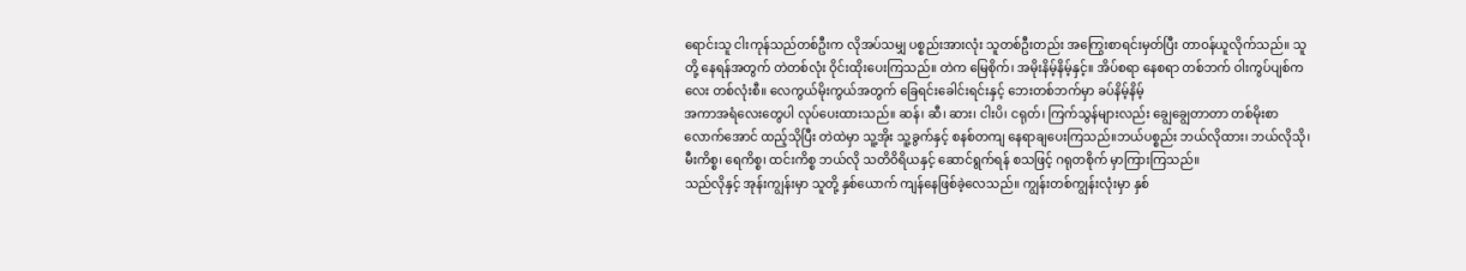ရောင်းသူ ငါးကုန်သည်တစ်ဦးက လိုအပ်သမျှ ပစ္စည်းအားလုံး သူတစ်ဦးတည်း အကြွေးစာရင်းမှတ်ပြီး တာဝန်ယူလိုက်သည်။ သူတို့ နေရန်အတွက် တဲတစ်လုံး ဝိုင်းထိုးပေးကြသည်။ တဲက မြေစိုက်၊ အမိုးနိမ့်နိမ့်နှင့်။ အိပ်စရာ နေစရာ တစ်ဘက် ဝါးကွပ်ပျစ်ကလေး တစ်လုံးစီ။ လေကွယ်မိုးကွယ်အတွက် ခြေရင်းခေါင်းရင်းနှင့် ဘေးတစ်ဘက်မှာ ခပ်နိမ့်နိမ့်
အကာအရံလေးတွေပါ လုပ်ပေးထားသည်။ ဆန်၊ ဆီ၊ ဆား၊ ငါးပိ၊ ငရုတ်၊ ကြက်သွန်များလည်း ချွေချွေတာတာ တစ်မိုးစာလောက်အောင် ထည့်သိုပြီး တဲထဲမှာ သူ့အိုး သူ့ခွက်နှင့် စနစ်တကျ နေရာချပေးကြသည်။ဘယ်ပစ္စည်း ဘယ်လိုထား၊ ဘယ်လိုသို၊ မီးကိစ္စ၊ ရေကိစ္စ၊ ထင်းကိစ္စ ဘယ်လို သတိဝိရိယနှင့် ဆောင်ရွက်ရန် စသဖြင့် ဂရုတစိုက် မှာကြားကြသည်။
သည်လိုနှင့် အုန်းကျွန်းမှာ သူတို့ နှစ်ယောက် ကျန်နေဖြစ်ခဲ့လေသည်။ ကျွန်းတစ်ကျွန်းလုံးမှာ နှစ်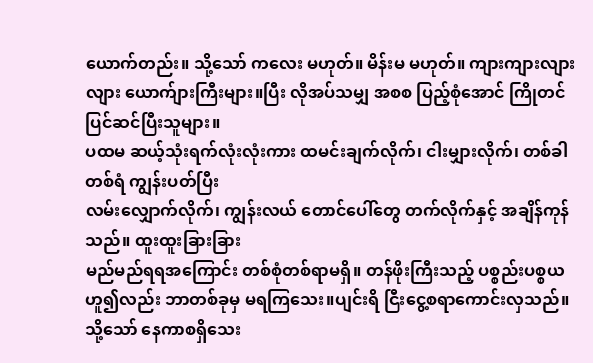ယောက်တည်း။ သို့သော် ကလေး မဟုတ်။ မိန်းမ မဟုတ်။ ကျားကျားလျားလျား ယောက်ျားကြီးများ။ပြီး လိုအပ်သမျှ အစစ ပြည့်စုံအောင် ကြိုတင်ပြင်ဆင်ပြီးသူများ။
ပထမ ဆယ့်သုံးရက်လုံးလုံးကား ထမင်းချက်လိုက်၊ ငါးမျှားလိုက်၊ တစ်ခါတစ်ရံ ကျွန်းပတ်ပြီး
လမ်းလျှောက်လိုက်၊ ကျွန်းလယ် တောင်ပေါ်တွေ တက်လိုက်နှင့် အချိန်ကုန်သည်။ ထူးထူးခြားခြား
မည်မည်ရရအကြောင်း တစ်စုံတစ်ရာမရှိ။ တန်ဖိုးကြီးသည့် ပစ္စည်းပစ္စယ ဟူ၍လည်း ဘာတစ်ခုမှ မရကြသေး။ပျင်းရိ ငြီးငွေ့စရာကောင်းလှသည်။ သို့သော် နေကာစရှိသေး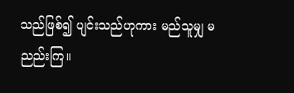သည်ဖြစ်၍ ပျင်းသည်ဟုကား မည်သူမျှ မညည်းကြ။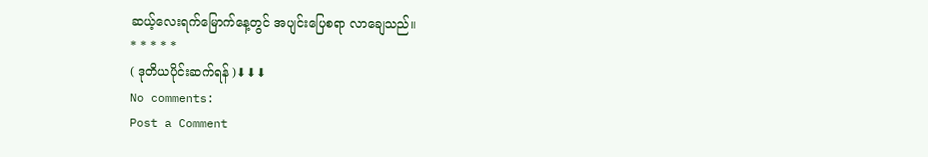ဆယ့်လေးရက်မြောက်နေ့တွင် အပျင်းပြေစရာ လာချေသည်။
* * * * *
( ဒုတိယပိုင်းဆက်ရန် )⬇⬇⬇
No comments:
Post a Comment